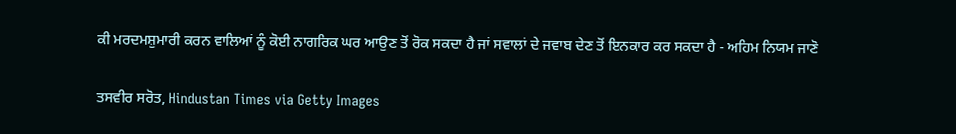ਕੀ ਮਰਦਮਸ਼ੁਮਾਰੀ ਕਰਨ ਵਾਲਿਆਂ ਨੂੰ ਕੋਈ ਨਾਗਰਿਕ ਘਰ ਆਉਣ ਤੋਂ ਰੋਕ ਸਕਦਾ ਹੈ ਜਾਂ ਸਵਾਲਾਂ ਦੇ ਜਵਾਬ ਦੇਣ ਤੋਂ ਇਨਕਾਰ ਕਰ ਸਕਦਾ ਹੈ - ਅਹਿਮ ਨਿਯਮ ਜਾਣੋ

ਤਸਵੀਰ ਸਰੋਤ, Hindustan Times via Getty Images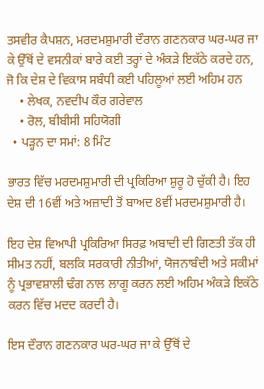ਤਸਵੀਰ ਕੈਪਸ਼ਨ, ਮਰਦਮਸ਼ੁਮਾਰੀ ਦੌਰਾਨ ਗਣਨਕਾਰ ਘਰ-ਘਰ ਜਾ ਕੇ ਉੱਥੋਂ ਦੇ ਵਸਨੀਕਾਂ ਬਾਰੇ ਕਈ ਤਰ੍ਹਾਂ ਦੇ ਅੰਕੜੇ ਇਕੱਠੇ ਕਰਦੇ ਹਨ, ਜੋ ਕਿ ਦੇਸ਼ ਦੇ ਵਿਕਾਸ ਸਬੰਧੀ ਕਈ ਪਹਿਲੂਆਂ ਲਈ ਅਹਿਮ ਹਨ
    • ਲੇਖਕ, ਨਵਦੀਪ ਕੌਰ ਗਰੇਵਾਲ
    • ਰੋਲ, ਬੀਬੀਸੀ ਸਹਿਯੋਗੀ
  • ਪੜ੍ਹਨ ਦਾ ਸਮਾਂ: 8 ਮਿੰਟ

ਭਾਰਤ ਵਿੱਚ ਮਰਦਮਸ਼ੁਮਾਰੀ ਦੀ ਪ੍ਰਕਿਰਿਆ ਸ਼ੁਰੂ ਹੋ ਚੁੱਕੀ ਹੈ। ਇਹ ਦੇਸ਼ ਦੀ 16ਵੀਂ ਅਤੇ ਅਜ਼ਾਦੀ ਤੋਂ ਬਾਅਦ 8ਵੀਂ ਮਰਦਮਸ਼ੁਮਾਰੀ ਹੈ।

ਇਹ ਦੇਸ਼ ਵਿਆਪੀ ਪ੍ਰਕਿਰਿਆ ਸਿਰਫ਼ ਅਬਾਦੀ ਦੀ ਗਿਣਤੀ ਤੱਕ ਹੀ ਸੀਮਤ ਨਹੀਂ, ਬਲਕਿ ਸਰਕਾਰੀ ਨੀਤੀਆਂ, ਯੋਜਨਾਬੰਦੀ ਅਤੇ ਸਕੀਮਾਂ ਨੂੰ ਪ੍ਰਭਾਵਸ਼ਾਲੀ ਢੰਗ ਨਾਲ ਲਾਗੂ ਕਰਨ ਲਈ ਅਹਿਮ ਅੰਕੜੇ ਇਕੱਠੇ ਕਰਨ ਵਿੱਚ ਮਦਦ ਕਰਦੀ ਹੈ।

ਇਸ ਦੌਰਾਨ ਗਣਨਕਾਰ ਘਰ-ਘਰ ਜਾ ਕੇ ਉੱਥੋਂ ਦੇ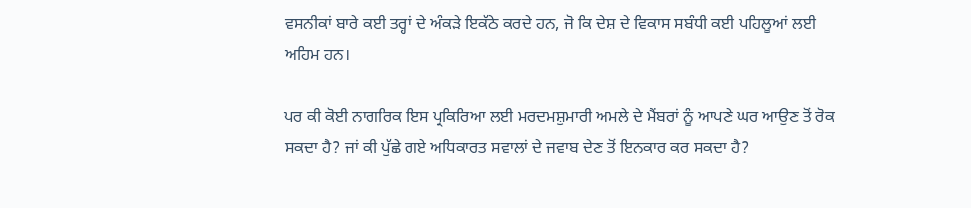ਵਸਨੀਕਾਂ ਬਾਰੇ ਕਈ ਤਰ੍ਹਾਂ ਦੇ ਅੰਕੜੇ ਇਕੱਠੇ ਕਰਦੇ ਹਨ, ਜੋ ਕਿ ਦੇਸ਼ ਦੇ ਵਿਕਾਸ ਸਬੰਧੀ ਕਈ ਪਹਿਲੂਆਂ ਲਈ ਅਹਿਮ ਹਨ।

ਪਰ ਕੀ ਕੋਈ ਨਾਗਰਿਕ ਇਸ ਪ੍ਰਕਿਰਿਆ ਲਈ ਮਰਦਮਸ਼ੁਮਾਰੀ ਅਮਲੇ ਦੇ ਮੈਂਬਰਾਂ ਨੂੰ ਆਪਣੇ ਘਰ ਆਉਣ ਤੋਂ ਰੋਕ ਸਕਦਾ ਹੈ? ਜਾਂ ਕੀ ਪੁੱਛੇ ਗਏ ਅਧਿਕਾਰਤ ਸਵਾਲਾਂ ਦੇ ਜਵਾਬ ਦੇਣ ਤੋਂ ਇਨਕਾਰ ਕਰ ਸਕਦਾ ਹੈ?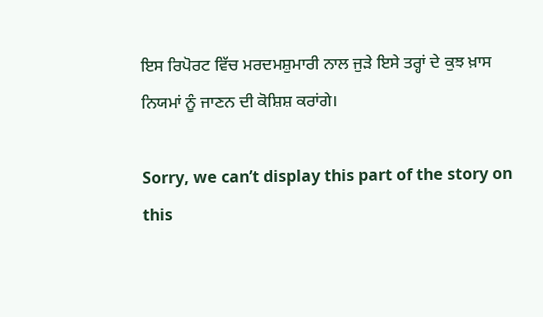ਇਸ ਰਿਪੋਰਟ ਵਿੱਚ ਮਰਦਮਸ਼ੁਮਾਰੀ ਨਾਲ ਜੁੜੇ ਇਸੇ ਤਰ੍ਹਾਂ ਦੇ ਕੁਝ ਖ਼ਾਸ ਨਿਯਮਾਂ ਨੂੰ ਜਾਣਨ ਦੀ ਕੋਸ਼ਿਸ਼ ਕਰਾਂਗੇ।

Sorry, we can’t display this part of the story on this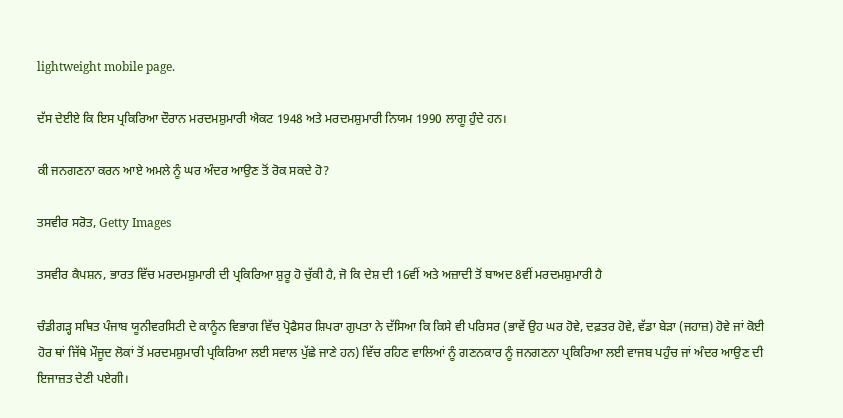lightweight mobile page.

ਦੱਸ ਦੇਈਏ ਕਿ ਇਸ ਪ੍ਰਕਿਰਿਆ ਦੌਰਾਨ ਮਰਦਮਸ਼ੁਮਾਰੀ ਐਕਟ 1948 ਅਤੇ ਮਰਦਮਸ਼ੁਮਾਰੀ ਨਿਯਮ 1990 ਲਾਗੂ ਹੁੰਦੇ ਹਨ।

ਕੀ ਜਨਗਣਨਾ ਕਰਨ ਆਏ ਅਮਲੇ ਨੂੰ ਘਰ ਅੰਦਰ ਆਉਣ ਤੋਂ ਰੋਕ ਸਕਦੇ ਹੋ?

ਤਸਵੀਰ ਸਰੋਤ, Getty Images

ਤਸਵੀਰ ਕੈਪਸ਼ਨ, ਭਾਰਤ ਵਿੱਚ ਮਰਦਮਸ਼ੁਮਾਰੀ ਦੀ ਪ੍ਰਕਿਰਿਆ ਸ਼ੁਰੂ ਹੋ ਚੁੱਕੀ ਹੈ, ਜੋ ਕਿ ਦੇਸ਼ ਦੀ 16ਵੀਂ ਅਤੇ ਅਜ਼ਾਦੀ ਤੋਂ ਬਾਅਦ 8ਵੀਂ ਮਰਦਮਸ਼ੁਮਾਰੀ ਹੈ

ਚੰਡੀਗੜ੍ਹ ਸਥਿਤ ਪੰਜਾਬ ਯੂਨੀਵਰਸਿਟੀ ਦੇ ਕਾਨੂੰਨ ਵਿਭਾਗ ਵਿੱਚ ਪ੍ਰੋਫੈਸਰ ਸ਼ਿਪਰਾ ਗੁਪਤਾ ਨੇ ਦੱਸਿਆ ਕਿ ਕਿਸੇ ਵੀ ਪਰਿਸਰ (ਭਾਵੇਂ ਉਹ ਘਰ ਹੋਵੇ, ਦਫ਼ਤਰ ਹੋਵੇ, ਵੱਡਾ ਬੇੜਾ (ਜਹਾਜ਼) ਹੋਵੇ ਜਾਂ ਕੋਈ ਹੋਰ ਥਾਂ ਜਿੱਥੇ ਮੌਜੂਦ ਲੋਕਾਂ ਤੋਂ ਮਰਦਮਸ਼ੁਮਾਰੀ ਪ੍ਰਕਿਰਿਆ ਲਈ ਸਵਾਲ ਪੁੱਛੇ ਜਾਣੇ ਹਨ) ਵਿੱਚ ਰਹਿਣ ਵਾਲਿਆਂ ਨੂੰ ਗਣਨਕਾਰ ਨੂੰ ਜਨਗਣਨਾ ਪ੍ਰਕਿਰਿਆ ਲਈ ਵਾਜਬ ਪਹੁੰਚ ਜਾਂ ਅੰਦਰ ਆਉਣ ਦੀ ਇਜਾਜ਼ਤ ਦੇਣੀ ਪਏਗੀ।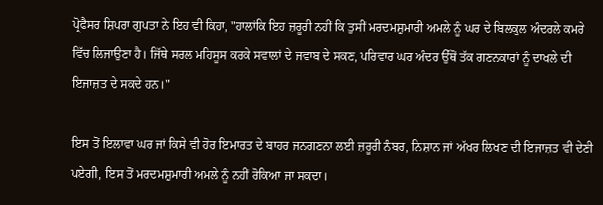ਪ੍ਰੋਫੈਸਰ ਸ਼ਿਪਰਾ ਗੁਪਤਾ ਨੇ ਇਹ ਵੀ ਕਿਹਾ, "ਹਾਲਾਂਕਿ ਇਹ ਜ਼ਰੂਰੀ ਨਹੀਂ ਕਿ ਤੁਸੀਂ ਮਰਦਮਸ਼ੁਮਾਰੀ ਅਮਲੇ ਨੂੰ ਘਰ ਦੇ ਬਿਲਕੁਲ ਅੰਦਰਲੇ ਕਮਰੇ ਵਿੱਚ ਲਿਜਾਉਣਾ ਹੈ। ਜਿੱਥੇ ਸਰਲ ਮਹਿਸੂਸ ਕਰਕੇ ਸਵਾਲਾਂ ਦੇ ਜਵਾਬ ਦੇ ਸਕਣ, ਪਰਿਵਾਰ ਘਰ ਅੰਦਰ ਉੱਥੋਂ ਤੱਕ ਗਣਨਕਾਰਾਂ ਨੂੰ ਦਾਖਲੇ ਦੀ ਇਜਾਜ਼ਤ ਦੇ ਸਕਦੇ ਹਨ।"

ਇਸ ਤੋਂ ਇਲਾਵਾ ਘਰ ਜਾਂ ਕਿਸੇ ਵੀ ਹੋਰ ਇਮਾਰਤ ਦੇ ਬਾਹਰ ਜਨਗਣਨਾ ਲਈ ਜ਼ਰੂਰੀ ਨੰਬਰ, ਨਿਸ਼ਾਨ ਜਾਂ ਅੱਖਰ ਲਿਖਣ ਦੀ ਇਜਾਜ਼ਤ ਵੀ ਦੇਣੀ ਪਏਗੀ, ਇਸ ਤੋਂ ਮਰਦਮਸ਼ੁਮਾਰੀ ਅਮਲੇ ਨੂੰ ਨਹੀਂ ਰੋਕਿਆ ਜਾ ਸਕਦਾ।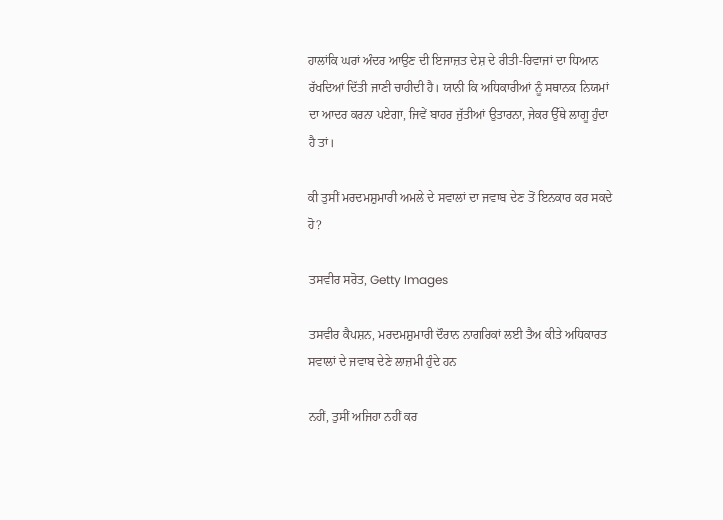ਹਾਲਾਂਕਿ ਘਰਾਂ ਅੰਦਰ ਆਉਣ ਦੀ ਇਜਾਜ਼ਤ ਦੇਸ਼ ਦੇ ਰੀਤੀ-ਰਿਵਾਜਾਂ ਦਾ ਧਿਆਨ ਰੱਖਦਿਆਂ ਦਿੱਤੀ ਜਾਣੀ ਚਾਹੀਦੀ ਹੈ। ਯਾਨੀ ਕਿ ਅਧਿਕਾਰੀਆਂ ਨੂੰ ਸਥਾਨਕ ਨਿਯਮਾਂ ਦਾ ਆਦਰ ਕਰਨਾ ਪਏਗਾ, ਜਿਵੇਂ ਬਾਹਰ ਜੁੱਤੀਆਂ ਉਤਾਰਨਾ, ਜੇਕਰ ਉੱਥੇ ਲਾਗੂ ਹੁੰਦਾ ਹੈ ਤਾਂ।

ਕੀ ਤੁਸੀਂ ਮਰਦਮਸ਼ੁਮਾਰੀ ਅਮਲੇ ਦੇ ਸਵਾਲਾਂ ਦਾ ਜਵਾਬ ਦੇਣ ਤੋਂ ਇਨਕਾਰ ਕਰ ਸਕਦੇ ਹੋ?

ਤਸਵੀਰ ਸਰੋਤ, Getty Images

ਤਸਵੀਰ ਕੈਪਸ਼ਨ, ਮਰਦਮਸ਼ੁਮਾਰੀ ਦੌਰਾਨ ਨਾਗਰਿਕਾਂ ਲਈ ਤੈਅ ਕੀਤੇ ਅਧਿਕਾਰਤ ਸਵਾਲਾਂ ਦੇ ਜਵਾਬ ਦੇਣੇ ਲਾਜ਼ਮੀ ਹੁੰਦੇ ਹਨ

ਨਹੀਂ, ਤੁਸੀਂ ਅਜਿਹਾ ਨਹੀਂ ਕਰ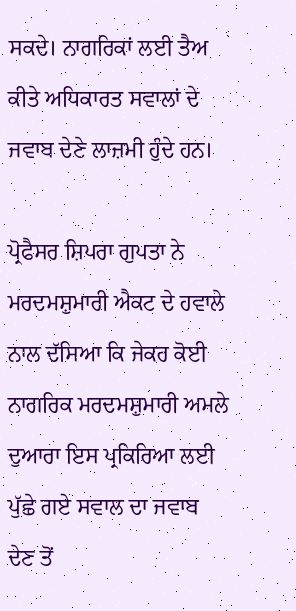ਸਕਦੇ। ਨਾਗਰਿਕਾਂ ਲਈ ਤੈਅ ਕੀਤੇ ਅਧਿਕਾਰਤ ਸਵਾਲਾਂ ਦੇ ਜਵਾਬ ਦੇਣੇ ਲਾਜ਼ਮੀ ਹੁੰਦੇ ਹਨ।

ਪ੍ਰੋਫੈਸਰ ਸ਼ਿਪਰਾ ਗੁਪਤਾ ਨੇ ਮਰਦਮਸ਼ੁਮਾਰੀ ਐਕਟ ਦੇ ਹਵਾਲੇ ਨਾਲ ਦੱਸਿਆ ਕਿ ਜੇਕਰ ਕੋਈ ਨਾਗਰਿਕ ਮਰਦਮਸ਼ੁਮਾਰੀ ਅਮਲੇ ਦੁਆਰਾ ਇਸ ਪ੍ਰਕਿਰਿਆ ਲਈ ਪੁੱਛੇ ਗਏ ਸਵਾਲ ਦਾ ਜਵਾਬ ਦੇਣ ਤੋਂ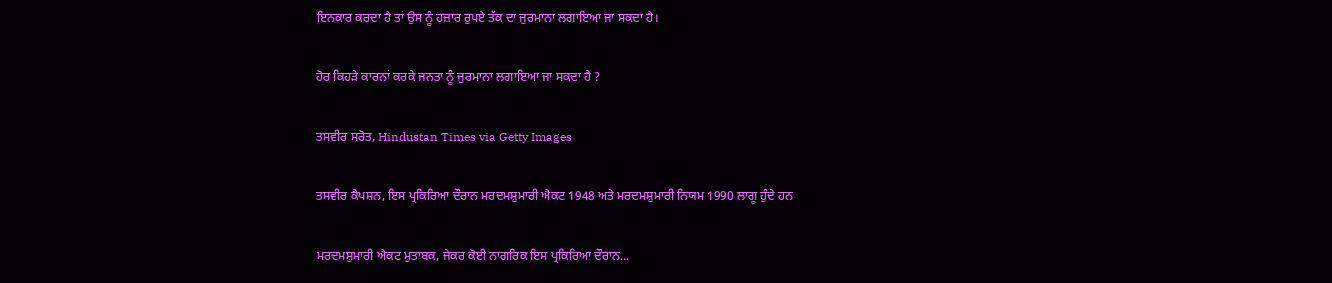ਇਨਕਾਰ ਕਰਦਾ ਹੈ ਤਾਂ ਉਸ ਨੂੰ ਹਜ਼ਾਰ ਰੁਪਏ ਤੱਕ ਦਾ ਜੁਰਮਾਨਾ ਲਗਾਇਆ ਜਾ ਸਕਦਾ ਹੈ।

ਹੋਰ ਕਿਹੜੇ ਕਾਰਨਾਂ ਕਰਕੇ ਜਨਤਾ ਨੂੰ ਜੁਰਮਾਨਾ ਲਗਾਇਆ ਜਾ ਸਕਦਾ ਹੈ ?

ਤਸਵੀਰ ਸਰੋਤ, Hindustan Times via Getty Images

ਤਸਵੀਰ ਕੈਪਸ਼ਨ, ਇਸ ਪ੍ਰਕਿਰਿਆ ਦੌਰਾਨ ਮਰਦਮਸ਼ੁਮਾਰੀ ਐਕਟ 1948 ਅਤੇ ਮਰਦਮਸ਼ੁਮਾਰੀ ਨਿਯਮ 1990 ਲਾਗੂ ਹੁੰਦੇ ਹਨ

ਮਰਦਮਸ਼ੁਮਾਰੀ ਐਕਟ ਮੁਤਾਬਕ, ਜੇਕਰ ਕੋਈ ਨਾਗਰਿਕ ਇਸ ਪ੍ਰਕਿਰਿਆ ਦੌਰਾਨ...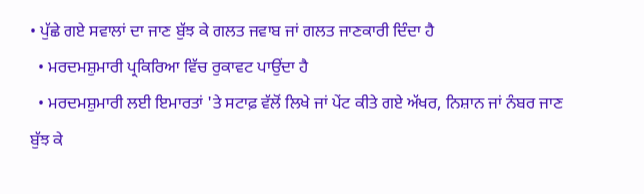• ਪੁੱਛੇ ਗਏ ਸਵਾਲਾਂ ਦਾ ਜਾਣ ਬੁੱਝ ਕੇ ਗਲਤ ਜਵਾਬ ਜਾਂ ਗਲਤ ਜਾਣਕਾਰੀ ਦਿੰਦਾ ਹੈ
  • ਮਰਦਮਸ਼ੁਮਾਰੀ ਪ੍ਰਕਿਰਿਆ ਵਿੱਚ ਰੁਕਾਵਟ ਪਾਉਂਦਾ ਹੈ
  • ਮਰਦਮਸ਼ੁਮਾਰੀ ਲਈ ਇਮਾਰਤਾਂ 'ਤੇ ਸਟਾਫ਼ ਵੱਲੋਂ ਲਿਖੇ ਜਾਂ ਪੇਂਟ ਕੀਤੇ ਗਏ ਅੱਖਰ, ਨਿਸ਼ਾਨ ਜਾਂ ਨੰਬਰ ਜਾਣ ਬੁੱਝ ਕੇ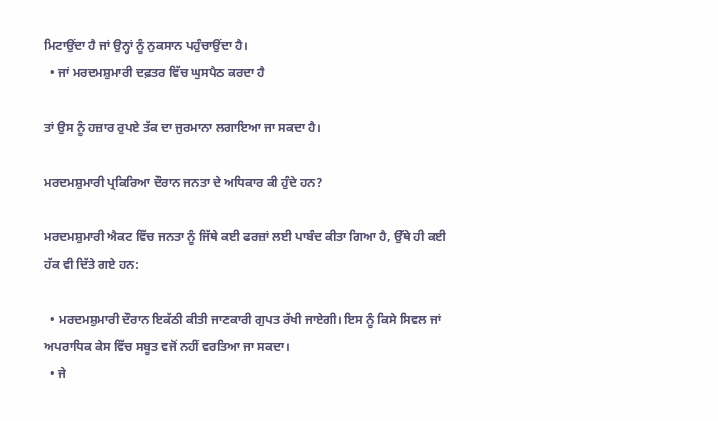ਮਿਟਾਉਂਦਾ ਹੈ ਜਾਂ ਉਨ੍ਹਾਂ ਨੂੰ ਨੁਕਸਾਨ ਪਹੁੰਚਾਉਂਦਾ ਹੈ।
  • ਜਾਂ ਮਰਦਮਸ਼ੁਮਾਰੀ ਦਫ਼ਤਰ ਵਿੱਚ ਘੁਸਪੈਠ ਕਰਦਾ ਹੈ

ਤਾਂ ਉਸ ਨੂੰ ਹਜ਼ਾਰ ਰੁਪਏ ਤੱਕ ਦਾ ਜੁਰਮਾਨਾ ਲਗਾਇਆ ਜਾ ਸਕਦਾ ਹੈ।

ਮਰਦਮਸ਼ੁਮਾਰੀ ਪ੍ਰਕਿਰਿਆ ਦੌਰਾਨ ਜਨਤਾ ਦੇ ਅਧਿਕਾਰ ਕੀ ਹੁੰਦੇ ਹਨ?

ਮਰਦਮਸ਼ੁਮਾਰੀ ਐਕਟ ਵਿੱਚ ਜਨਤਾ ਨੂੰ ਜਿੱਥੇ ਕਈ ਫਰਜ਼ਾਂ ਲਈ ਪਾਬੰਦ ਕੀਤਾ ਗਿਆ ਹੈ, ਉੱਥੇ ਹੀ ਕਈ ਹੱਕ ਵੀ ਦਿੱਤੇ ਗਏ ਹਨ:

  • ਮਰਦਮਸ਼ੁਮਾਰੀ ਦੌਰਾਨ ਇਕੱਠੀ ਕੀਤੀ ਜਾਣਕਾਰੀ ਗੁਪਤ ਰੱਖੀ ਜਾਏਗੀ। ਇਸ ਨੂੰ ਕਿਸੇ ਸਿਵਲ ਜਾਂ ਅਪਰਾਧਿਕ ਕੇਸ ਵਿੱਚ ਸਬੂਤ ਵਜੋਂ ਨਹੀਂ ਵਰਤਿਆ ਜਾ ਸਕਦਾ।
  • ਜੇ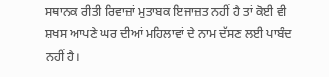ਸਥਾਨਕ ਰੀਤੀ ਰਿਵਾਜ਼ਾਂ ਮੁਤਾਬਕ ਇਜਾਜ਼ਤ ਨਹੀਂ ਹੈ ਤਾਂ ਕੋਈ ਵੀ ਸ਼ਖਸ ਆਪਣੇ ਘਰ ਦੀਆਂ ਮਹਿਲਾਵਾਂ ਦੇ ਨਾਮ ਦੱਸਣ ਲਈ ਪਾਬੰਦ ਨਹੀਂ ਹੈ।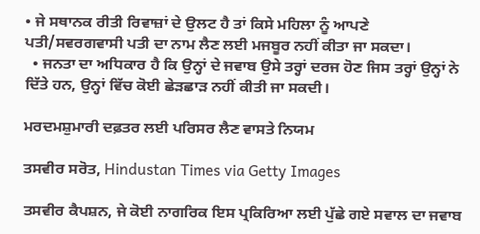• ਜੇ ਸਥਾਨਕ ਰੀਤੀ ਰਿਵਾਜ਼ਾਂ ਦੇ ਉਲਟ ਹੈ ਤਾਂ ਕਿਸੇ ਮਹਿਲਾ ਨੂੰ ਆਪਣੇ ਪਤੀ/ਸਵਰਗਵਾਸੀ ਪਤੀ ਦਾ ਨਾਮ ਲੈਣ ਲਈ ਮਜਬੂਰ ਨਹੀਂ ਕੀਤਾ ਜਾ ਸਕਦਾ।
  • ਜਨਤਾ ਦਾ ਅਧਿਕਾਰ ਹੈ ਕਿ ਉਨ੍ਹਾਂ ਦੇ ਜਵਾਬ ਉਸੇ ਤਰ੍ਹਾਂ ਦਰਜ ਹੋਣ ਜਿਸ ਤਰ੍ਹਾਂ ਉਨ੍ਹਾਂ ਨੇ ਦਿੱਤੇ ਹਨ, ਉਨ੍ਹਾਂ ਵਿੱਚ ਕੋਈ ਛੇੜਛਾੜ ਨਹੀਂ ਕੀਤੀ ਜਾ ਸਕਦੀ।

ਮਰਦਮਸ਼ੁਮਾਰੀ ਦਫ਼ਤਰ ਲਈ ਪਰਿਸਰ ਲੈਣ ਵਾਸਤੇ ਨਿਯਮ

ਤਸਵੀਰ ਸਰੋਤ, Hindustan Times via Getty Images

ਤਸਵੀਰ ਕੈਪਸ਼ਨ, ਜੇ ਕੋਈ ਨਾਗਰਿਕ ਇਸ ਪ੍ਰਕਿਰਿਆ ਲਈ ਪੁੱਛੇ ਗਏ ਸਵਾਲ ਦਾ ਜਵਾਬ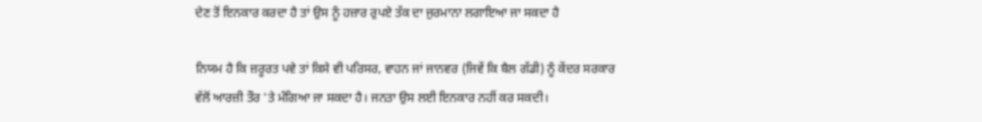ਦੇਣ ਤੋਂ ਇਨਕਾਰ ਕਰਦਾ ਹੈ ਤਾਂ ਉਸ ਨੂੰ ਹਜ਼ਾਰ ਰੁਪਏ ਤੱਕ ਦਾ ਜੁਰਮਾਨਾ ਲਗਾਇਆ ਜਾ ਸਕਦਾ ਹੈ

ਨਿਯਮ ਹੈ ਕਿ ਜ਼ਰੂਰਤ ਪਵੇ ਤਾਂ ਕਿਸੇ ਵੀ ਪਰਿਸਰ, ਵਾਹਨ ਜਾਂ ਜਾਨਵਰ (ਜਿਵੇਂ ਕਿ ਬੈਲ ਗੱਡੀ) ਨੂੰ ਕੇਂਦਰ ਸਰਕਾਰ ਵੱਲੋਂ ਆਰਜ਼ੀ ਤੌਰ 'ਤੇ ਮੰਗਿਆ ਜਾ ਸਕਦਾ ਹੈ। ਜਨਤਾ ਉਸ ਲਈ ਇਨਕਾਰ ਨਹੀਂ ਕਰ ਸਕਦੀ।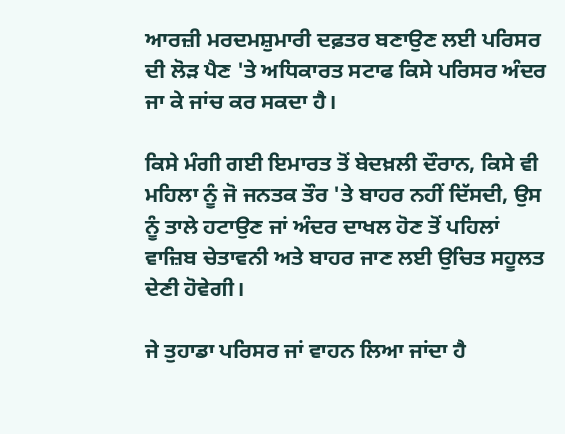ਆਰਜ਼ੀ ਮਰਦਮਸ਼ੁਮਾਰੀ ਦਫ਼ਤਰ ਬਣਾਉਣ ਲਈ ਪਰਿਸਰ ਦੀ ਲੋੜ ਪੈਣ 'ਤੇ ਅਧਿਕਾਰਤ ਸਟਾਫ ਕਿਸੇ ਪਰਿਸਰ ਅੰਦਰ ਜਾ ਕੇ ਜਾਂਚ ਕਰ ਸਕਦਾ ਹੈ।

ਕਿਸੇ ਮੰਗੀ ਗਈ ਇਮਾਰਤ ਤੋਂ ਬੇਦਖ਼ਲੀ ਦੌਰਾਨ, ਕਿਸੇ ਵੀ ਮਹਿਲਾ ਨੂੰ ਜੋ ਜਨਤਕ ਤੌਰ 'ਤੇ ਬਾਹਰ ਨਹੀਂ ਦਿੱਸਦੀ, ਉਸ ਨੂੰ ਤਾਲੇ ਹਟਾਉਣ ਜਾਂ ਅੰਦਰ ਦਾਖਲ ਹੋਣ ਤੋਂ ਪਹਿਲਾਂ ਵਾਜ਼ਿਬ ਚੇਤਾਵਨੀ ਅਤੇ ਬਾਹਰ ਜਾਣ ਲਈ ਉਚਿਤ ਸਹੂਲਤ ਦੇਣੀ ਹੋਵੇਗੀ।

ਜੇ ਤੁਹਾਡਾ ਪਰਿਸਰ ਜਾਂ ਵਾਹਨ ਲਿਆ ਜਾਂਦਾ ਹੈ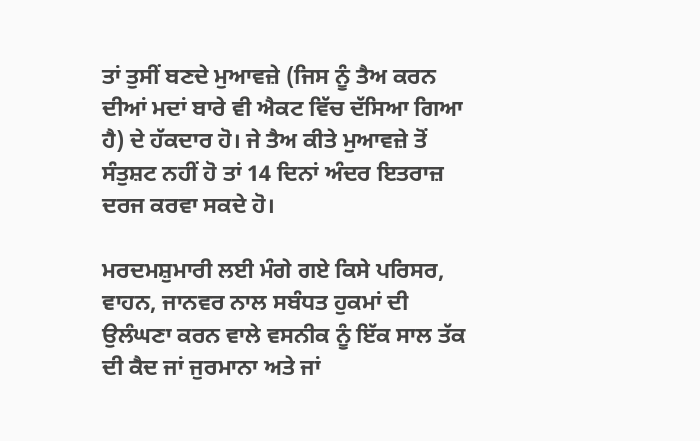ਤਾਂ ਤੁਸੀਂ ਬਣਦੇ ਮੁਆਵਜ਼ੇ (ਜਿਸ ਨੂੰ ਤੈਅ ਕਰਨ ਦੀਆਂ ਮਦਾਂ ਬਾਰੇ ਵੀ ਐਕਟ ਵਿੱਚ ਦੱਸਿਆ ਗਿਆ ਹੈ) ਦੇ ਹੱਕਦਾਰ ਹੋ। ਜੇ ਤੈਅ ਕੀਤੇ ਮੁਆਵਜ਼ੇ ਤੋਂ ਸੰਤੁਸ਼ਟ ਨਹੀਂ ਹੋ ਤਾਂ 14 ਦਿਨਾਂ ਅੰਦਰ ਇਤਰਾਜ਼ ਦਰਜ ਕਰਵਾ ਸਕਦੇ ਹੋ।

ਮਰਦਮਸ਼ੁਮਾਰੀ ਲਈ ਮੰਗੇ ਗਏ ਕਿਸੇ ਪਰਿਸਰ, ਵਾਹਨ, ਜਾਨਵਰ ਨਾਲ ਸਬੰਧਤ ਹੁਕਮਾਂ ਦੀ ਉਲੰਘਣਾ ਕਰਨ ਵਾਲੇ ਵਸਨੀਕ ਨੂੰ ਇੱਕ ਸਾਲ ਤੱਕ ਦੀ ਕੈਦ ਜਾਂ ਜੁਰਮਾਨਾ ਅਤੇ ਜਾਂ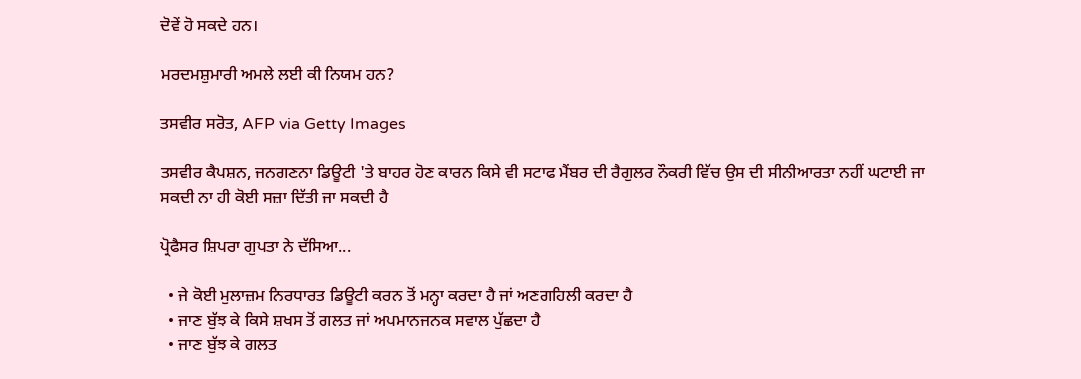ਦੋਵੇਂ ਹੋ ਸਕਦੇ ਹਨ।

ਮਰਦਮਸ਼ੁਮਾਰੀ ਅਮਲੇ ਲਈ ਕੀ ਨਿਯਮ ਹਨ?

ਤਸਵੀਰ ਸਰੋਤ, AFP via Getty Images

ਤਸਵੀਰ ਕੈਪਸ਼ਨ, ਜਨਗਣਨਾ ਡਿਊਟੀ 'ਤੇ ਬਾਹਰ ਹੋਣ ਕਾਰਨ ਕਿਸੇ ਵੀ ਸਟਾਫ ਮੈਂਬਰ ਦੀ ਰੈਗੁਲਰ ਨੌਕਰੀ ਵਿੱਚ ਉਸ ਦੀ ਸੀਨੀਆਰਤਾ ਨਹੀਂ ਘਟਾਈ ਜਾ ਸਕਦੀ ਨਾ ਹੀ ਕੋਈ ਸਜ਼ਾ ਦਿੱਤੀ ਜਾ ਸਕਦੀ ਹੈ

ਪ੍ਰੋਫੈਸਰ ਸ਼ਿਪਰਾ ਗੁਪਤਾ ਨੇ ਦੱਸਿਆ...

  • ਜੇ ਕੋਈ ਮੁਲਾਜ਼ਮ ਨਿਰਧਾਰਤ ਡਿਊਟੀ ਕਰਨ ਤੋਂ ਮਨ੍ਹਾ ਕਰਦਾ ਹੈ ਜਾਂ ਅਣਗਹਿਲੀ ਕਰਦਾ ਹੈ
  • ਜਾਣ ਬੁੱਝ ਕੇ ਕਿਸੇ ਸ਼ਖਸ ਤੋਂ ਗਲਤ ਜਾਂ ਅਪਮਾਨਜਨਕ ਸਵਾਲ ਪੁੱਛਦਾ ਹੈ
  • ਜਾਣ ਬੁੱਝ ਕੇ ਗਲਤ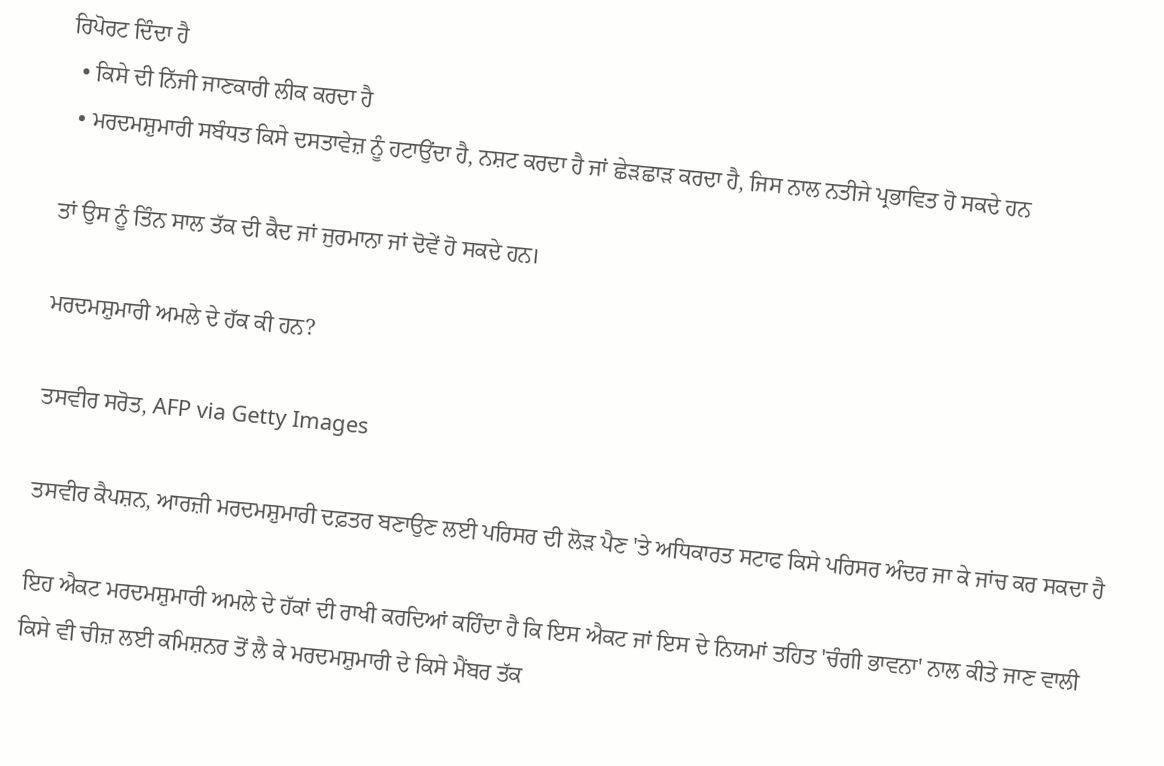ਰਿਪੋਰਟ ਦਿੰਦਾ ਹੈ
  • ਕਿਸੇ ਦੀ ਨਿੱਜੀ ਜਾਣਕਾਰੀ ਲੀਕ ਕਰਦਾ ਹੈ
  • ਮਰਦਮਸ਼ੁਮਾਰੀ ਸਬੰਧਤ ਕਿਸੇ ਦਸਤਾਵੇਜ਼ ਨੂੰ ਹਟਾਉਂਦਾ ਹੈ, ਨਸ਼ਟ ਕਰਦਾ ਹੈ ਜਾਂ ਛੇੜਛਾੜ ਕਰਦਾ ਹੈ, ਜਿਸ ਨਾਲ ਨਤੀਜੇ ਪ੍ਰਭਾਵਿਤ ਹੋ ਸਕਦੇ ਹਨ

ਤਾਂ ਉਸ ਨੂੰ ਤਿੰਨ ਸਾਲ ਤੱਕ ਦੀ ਕੈਦ ਜਾਂ ਜੁਰਮਾਨਾ ਜਾਂ ਦੋਵੇਂ ਹੋ ਸਕਦੇ ਹਨ।

ਮਰਦਮਸ਼ੁਮਾਰੀ ਅਮਲੇ ਦੇ ਹੱਕ ਕੀ ਹਨ?

ਤਸਵੀਰ ਸਰੋਤ, AFP via Getty Images

ਤਸਵੀਰ ਕੈਪਸ਼ਨ, ਆਰਜ਼ੀ ਮਰਦਮਸ਼ੁਮਾਰੀ ਦਫ਼ਤਰ ਬਣਾਉਣ ਲਈ ਪਰਿਸਰ ਦੀ ਲੋੜ ਪੈਣ 'ਤੇ ਅਧਿਕਾਰਤ ਸਟਾਫ ਕਿਸੇ ਪਰਿਸਰ ਅੰਦਰ ਜਾ ਕੇ ਜਾਂਚ ਕਰ ਸਕਦਾ ਹੈ

ਇਹ ਐਕਟ ਮਰਦਮਸ਼ੁਮਾਰੀ ਅਮਲੇ ਦੇ ਹੱਕਾਂ ਦੀ ਰਾਖੀ ਕਰਦਿਆਂ ਕਹਿੰਦਾ ਹੈ ਕਿ ਇਸ ਐਕਟ ਜਾਂ ਇਸ ਦੇ ਨਿਯਮਾਂ ਤਹਿਤ 'ਚੰਗੀ ਭਾਵਨਾ' ਨਾਲ ਕੀਤੇ ਜਾਣ ਵਾਲੀ ਕਿਸੇ ਵੀ ਚੀਜ਼ ਲਈ ਕਮਿਸ਼ਨਰ ਤੋਂ ਲੈ ਕੇ ਮਰਦਮਸ਼ੁਮਾਰੀ ਦੇ ਕਿਸੇ ਮੈਂਬਰ ਤੱਕ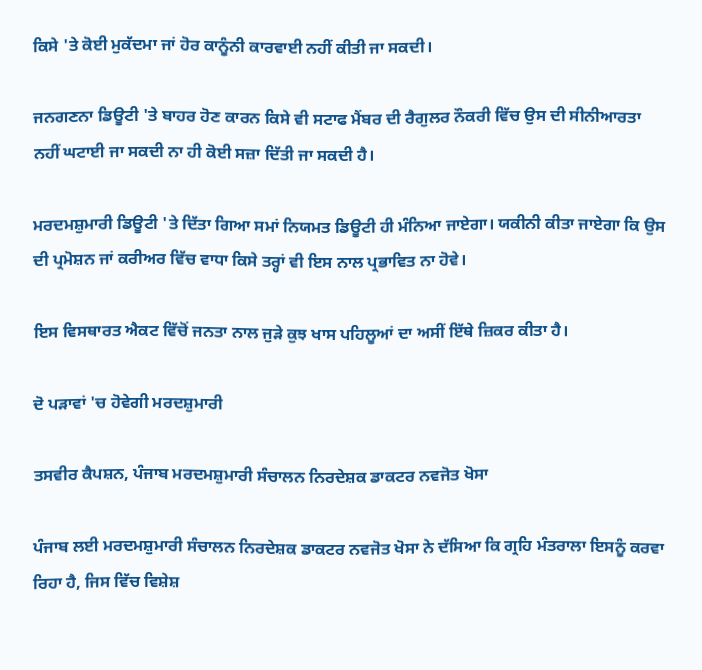ਕਿਸੇ 'ਤੇ ਕੋਈ ਮੁਕੱਦਮਾ ਜਾਂ ਹੋਰ ਕਾਨੂੰਨੀ ਕਾਰਵਾਈ ਨਹੀਂ ਕੀਤੀ ਜਾ ਸਕਦੀ।

ਜਨਗਣਨਾ ਡਿਊਟੀ 'ਤੇ ਬਾਹਰ ਹੋਣ ਕਾਰਨ ਕਿਸੇ ਵੀ ਸਟਾਫ ਮੈਂਬਰ ਦੀ ਰੈਗੁਲਰ ਨੌਕਰੀ ਵਿੱਚ ਉਸ ਦੀ ਸੀਨੀਆਰਤਾ ਨਹੀਂ ਘਟਾਈ ਜਾ ਸਕਦੀ ਨਾ ਹੀ ਕੋਈ ਸਜ਼ਾ ਦਿੱਤੀ ਜਾ ਸਕਦੀ ਹੈ।

ਮਰਦਮਸ਼ੁਮਾਰੀ ਡਿਊਟੀ 'ਤੇ ਦਿੱਤਾ ਗਿਆ ਸਮਾਂ ਨਿਯਮਤ ਡਿਊਟੀ ਹੀ ਮੰਨਿਆ ਜਾਏਗਾ। ਯਕੀਨੀ ਕੀਤਾ ਜਾਏਗਾ ਕਿ ਉਸ ਦੀ ਪ੍ਰਮੋਸ਼ਨ ਜਾਂ ਕਰੀਅਰ ਵਿੱਚ ਵਾਧਾ ਕਿਸੇ ਤਰ੍ਹਾਂ ਵੀ ਇਸ ਨਾਲ ਪ੍ਰਭਾਵਿਤ ਨਾ ਹੋਵੇ।

ਇਸ ਵਿਸਥਾਰਤ ਐਕਟ ਵਿੱਚੋਂ ਜਨਤਾ ਨਾਲ ਜੁੜੇ ਕੁਝ ਖਾਸ ਪਹਿਲੂਆਂ ਦਾ ਅਸੀਂ ਇੱਥੇ ਜ਼ਿਕਰ ਕੀਤਾ ਹੈ।

ਦੋ ਪੜਾਵਾਂ 'ਚ ਹੋਵੇਗੀ ਮਰਦਸ਼ੁਮਾਰੀ

ਤਸਵੀਰ ਕੈਪਸ਼ਨ, ਪੰਜਾਬ ਮਰਦਮਸ਼ੁਮਾਰੀ ਸੰਚਾਲਨ ਨਿਰਦੇਸ਼ਕ ਡਾਕਟਰ ਨਵਜੋਤ ਖੋਸਾ

ਪੰਜਾਬ ਲਈ ਮਰਦਮਸ਼ੁਮਾਰੀ ਸੰਚਾਲਨ ਨਿਰਦੇਸ਼ਕ ਡਾਕਟਰ ਨਵਜੋਤ ਖੋਸਾ ਨੇ ਦੱਸਿਆ ਕਿ ਗ੍ਰਹਿ ਮੰਤਰਾਲਾ ਇਸਨੂੰ ਕਰਵਾ ਰਿਹਾ ਹੈ, ਜਿਸ ਵਿੱਚ ਵਿਸ਼ੇਸ਼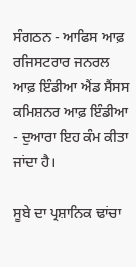ਸੰਗਠਨ - ਆਫਿਸ ਆਫ਼ ਰਜਿਸਟਰਾਰ ਜਨਰਲ ਆਫ਼ ਇੰਡੀਆ ਐਂਡ ਸੈਂਸਸ ਕਮਿਸ਼ਨਰ ਆਫ਼ ਇੰਡੀਆ - ਦੁਆਰਾ ਇਹ ਕੰਮ ਕੀਤਾ ਜਾਂਦਾ ਹੈ।

ਸੂਬੇ ਦਾ ਪ੍ਰਸ਼ਾਨਿਕ ਢਾਂਚਾ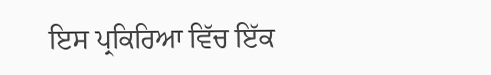ਇਸ ਪ੍ਰਕਿਰਿਆ ਵਿੱਚ ਇੱਕ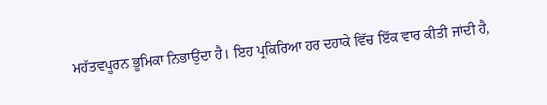ਮਹੱਤਵਪੂਰਨ ਭੂਮਿਕਾ ਨਿਭਾਉਂਦਾ ਹੈ। ਇਹ ਪ੍ਰਕਿਰਿਆ ਹਰ ਦਹਾਕੇ ਵਿੱਚ ਇੱਕ ਵਾਰ ਕੀਤੀ ਜਾਂਦੀ ਹੈ,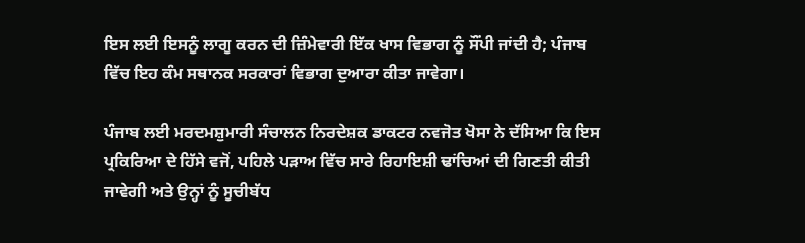ਇਸ ਲਈ ਇਸਨੂੰ ਲਾਗੂ ਕਰਨ ਦੀ ਜ਼ਿੰਮੇਵਾਰੀ ਇੱਕ ਖਾਸ ਵਿਭਾਗ ਨੂੰ ਸੌਂਪੀ ਜਾਂਦੀ ਹੈ; ਪੰਜਾਬ ਵਿੱਚ ਇਹ ਕੰਮ ਸਥਾਨਕ ਸਰਕਾਰਾਂ ਵਿਭਾਗ ਦੁਆਰਾ ਕੀਤਾ ਜਾਵੇਗਾ।

ਪੰਜਾਬ ਲਈ ਮਰਦਮਸ਼ੁਮਾਰੀ ਸੰਚਾਲਨ ਨਿਰਦੇਸ਼ਕ ਡਾਕਟਰ ਨਵਜੋਤ ਖੋਸਾ ਨੇ ਦੱਸਿਆ ਕਿ ਇਸ ਪ੍ਰਕਿਰਿਆ ਦੇ ਹਿੱਸੇ ਵਜੋਂ, ਪਹਿਲੇ ਪੜਾਅ ਵਿੱਚ ਸਾਰੇ ਰਿਹਾਇਸ਼ੀ ਢਾਂਚਿਆਂ ਦੀ ਗਿਣਤੀ ਕੀਤੀ ਜਾਵੇਗੀ ਅਤੇ ਉਨ੍ਹਾਂ ਨੂੰ ਸੂਚੀਬੱਧ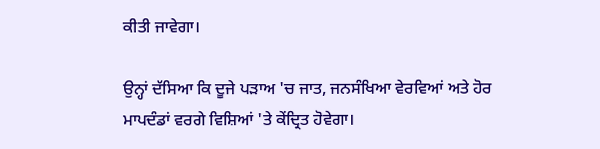ਕੀਤੀ ਜਾਵੇਗਾ।

ਉਨ੍ਹਾਂ ਦੱਸਿਆ ਕਿ ਦੂਜੇ ਪੜਾਅ 'ਚ ਜਾਤ, ਜਨਸੰਖਿਆ ਵੇਰਵਿਆਂ ਅਤੇ ਹੋਰ ਮਾਪਦੰਡਾਂ ਵਰਗੇ ਵਿਸ਼ਿਆਂ 'ਤੇ ਕੇਂਦ੍ਰਿਤ ਹੋਵੇਗਾ।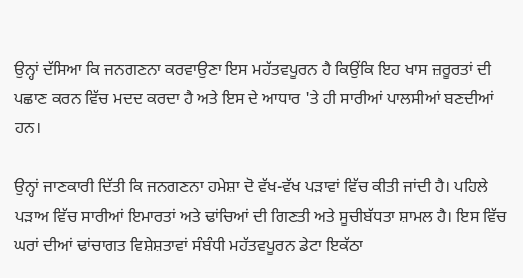ਉਨ੍ਹਾਂ ਦੱਸਿਆ ਕਿ ਜਨਗਣਨਾ ਕਰਵਾਉਣਾ ਇਸ ਮਹੱਤਵਪੂਰਨ ਹੈ ਕਿਉਂਕਿ ਇਹ ਖਾਸ ਜ਼ਰੂਰਤਾਂ ਦੀ ਪਛਾਣ ਕਰਨ ਵਿੱਚ ਮਦਦ ਕਰਦਾ ਹੈ ਅਤੇ ਇਸ ਦੇ ਆਧਾਰ 'ਤੇ ਹੀ ਸਾਰੀਆਂ ਪਾਲਸੀਆਂ ਬਣਦੀਆਂ ਹਨ।

ਉਨ੍ਹਾਂ ਜਾਣਕਾਰੀ ਦਿੱਤੀ ਕਿ ਜਨਗਣਨਾ ਹਮੇਸ਼ਾ ਦੋ ਵੱਖ-ਵੱਖ ਪੜਾਵਾਂ ਵਿੱਚ ਕੀਤੀ ਜਾਂਦੀ ਹੈ। ਪਹਿਲੇ ਪੜਾਅ ਵਿੱਚ ਸਾਰੀਆਂ ਇਮਾਰਤਾਂ ਅਤੇ ਢਾਂਚਿਆਂ ਦੀ ਗਿਣਤੀ ਅਤੇ ਸੂਚੀਬੱਧਤਾ ਸ਼ਾਮਲ ਹੈ। ਇਸ ਵਿੱਚ ਘਰਾਂ ਦੀਆਂ ਢਾਂਚਾਗਤ ਵਿਸ਼ੇਸ਼ਤਾਵਾਂ ਸੰਬੰਧੀ ਮਹੱਤਵਪੂਰਨ ਡੇਟਾ ਇਕੱਠਾ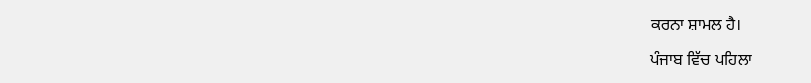ਕਰਨਾ ਸ਼ਾਮਲ ਹੈ।

ਪੰਜਾਬ ਵਿੱਚ ਪਹਿਲਾ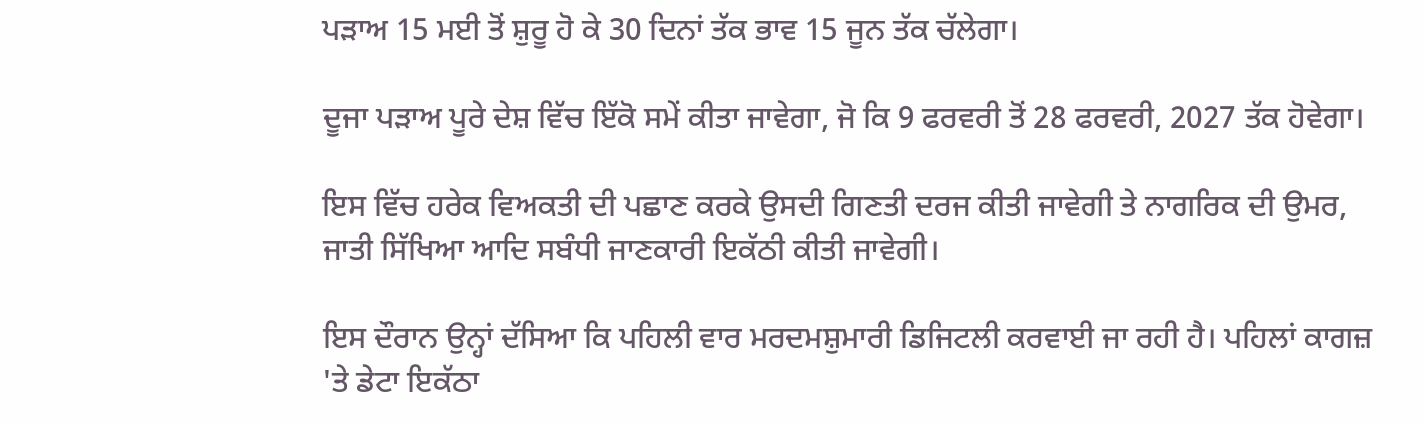ਪੜਾਅ 15 ਮਈ ਤੋਂ ਸ਼ੁਰੂ ਹੋ ਕੇ 30 ਦਿਨਾਂ ਤੱਕ ਭਾਵ 15 ਜੂਨ ਤੱਕ ਚੱਲੇਗਾ।

ਦੂਜਾ ਪੜਾਅ ਪੂਰੇ ਦੇਸ਼ ਵਿੱਚ ਇੱਕੋ ਸਮੇਂ ਕੀਤਾ ਜਾਵੇਗਾ, ਜੋ ਕਿ 9 ਫਰਵਰੀ ਤੋਂ 28 ਫਰਵਰੀ, 2027 ਤੱਕ ਹੋਵੇਗਾ।

ਇਸ ਵਿੱਚ ਹਰੇਕ ਵਿਅਕਤੀ ਦੀ ਪਛਾਣ ਕਰਕੇ ਉਸਦੀ ਗਿਣਤੀ ਦਰਜ ਕੀਤੀ ਜਾਵੇਗੀ ਤੇ ਨਾਗਰਿਕ ਦੀ ਉਮਰ, ਜਾਤੀ ਸਿੱਖਿਆ ਆਦਿ ਸਬੰਧੀ ਜਾਣਕਾਰੀ ਇਕੱਠੀ ਕੀਤੀ ਜਾਵੇਗੀ।

ਇਸ ਦੌਰਾਨ ਉਨ੍ਹਾਂ ਦੱਸਿਆ ਕਿ ਪਹਿਲੀ ਵਾਰ ਮਰਦਮਸ਼ੁਮਾਰੀ ਡਿਜਿਟਲੀ ਕਰਵਾਈ ਜਾ ਰਹੀ ਹੈ। ਪਹਿਲਾਂ ਕਾਗਜ਼ 'ਤੇ ਡੇਟਾ ਇਕੱਠਾ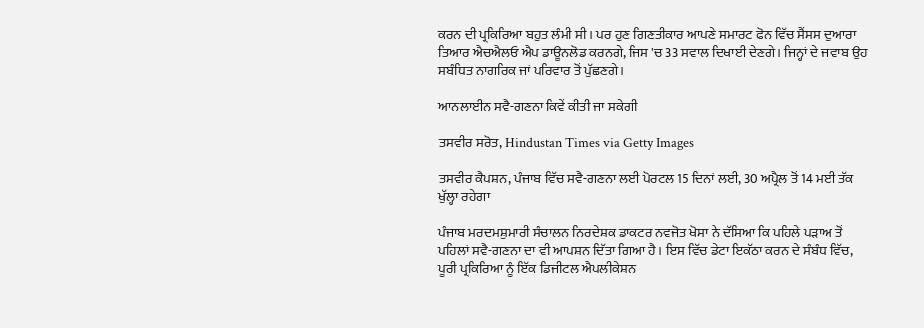ਕਰਨ ਦੀ ਪ੍ਰਕਿਰਿਆ ਬਹੁਤ ਲੰਮੀ ਸੀ। ਪਰ ਹੁਣ ਗਿਣਤੀਕਾਰ ਆਪਣੇ ਸਮਾਰਟ ਫੋਨ ਵਿੱਚ ਸੈਂਸਸ ਦੁਆਰਾ ਤਿਆਰ ਐਚਐਲਓ ਐਪ ਡਾਊਨਲੋਡ ਕਰਨਗੇ, ਜਿਸ 'ਚ 33 ਸਵਾਲ ਦਿਖਾਈ ਦੇਣਗੇ। ਜਿਨ੍ਹਾਂ ਦੇ ਜਵਾਬ ਉਹ ਸਬੰਧਿਤ ਨਾਗਰਿਕ ਜਾਂ ਪਰਿਵਾਰ ਤੋਂ ਪੁੱਛਣਗੇ।

ਆਨਲਾਈਨ ਸਵੈ-ਗਣਨਾ ਕਿਵੇਂ ਕੀਤੀ ਜਾ ਸਕੇਗੀ

ਤਸਵੀਰ ਸਰੋਤ, Hindustan Times via Getty Images

ਤਸਵੀਰ ਕੈਪਸ਼ਨ, ਪੰਜਾਬ ਵਿੱਚ ਸਵੈ-ਗਣਨਾ ਲਈ ਪੋਰਟਲ 15 ਦਿਨਾਂ ਲਈ, 30 ਅਪ੍ਰੈਲ ਤੋਂ 14 ਮਈ ਤੱਕ ਖੁੱਲ੍ਹਾ ਰਹੇਗਾ

ਪੰਜਾਬ ਮਰਦਮਸ਼ੁਮਾਰੀ ਸੰਚਾਲਨ ਨਿਰਦੇਸ਼ਕ ਡਾਕਟਰ ਨਵਜੋਤ ਖੋਸਾ ਨੇ ਦੱਸਿਆ ਕਿ ਪਹਿਲੇ ਪੜਾਅ ਤੋਂ ਪਹਿਲਾਂ ਸਵੈ-ਗਣਨਾ ਦਾ ਵੀ ਆਪਸ਼ਨ ਦਿੱਤਾ ਗਿਆ ਹੈ। ਇਸ ਵਿੱਚ ਡੇਟਾ ਇਕੱਠਾ ਕਰਨ ਦੇ ਸੰਬੰਧ ਵਿੱਚ, ਪੂਰੀ ਪ੍ਰਕਿਰਿਆ ਨੂੰ ਇੱਕ ਡਿਜੀਟਲ ਐਪਲੀਕੇਸ਼ਨ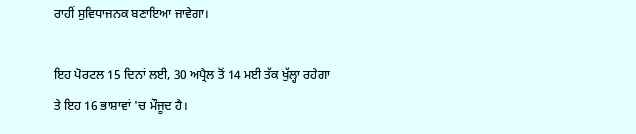ਰਾਹੀਂ ਸੁਵਿਧਾਜਨਕ ਬਣਾਇਆ ਜਾਵੇਗਾ।

ਇਹ ਪੋਰਟਲ 15 ਦਿਨਾਂ ਲਈ, 30 ਅਪ੍ਰੈਲ ਤੋਂ 14 ਮਈ ਤੱਕ ਖੁੱਲ੍ਹਾ ਰਹੇਗਾ ਤੇ ਇਹ 16 ਭਾਸ਼ਾਵਾਂ 'ਚ ਮੌਜੂਦ ਹੈ।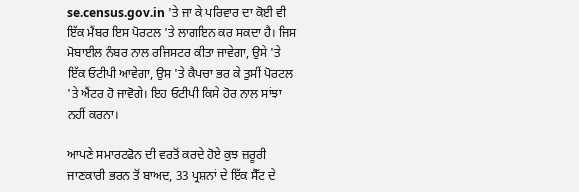se.census.gov.in 'ਤੇ ਜਾ ਕੇ ਪਰਿਵਾਰ ਦਾ ਕੋਈ ਵੀ ਇੱਕ ਮੈਂਬਰ ਇਸ ਪੋਰਟਲ 'ਤੇ ਲਾਗਇਨ ਕਰ ਸਕਦਾ ਹੈ। ਜਿਸ ਮੋਬਾਈਲ ਨੰਬਰ ਨਾਲ ਰਜਿਸਟਰ ਕੀਤਾ ਜਾਵੇਗਾ, ਉਸੇ 'ਤੇ ਇੱਕ ਓਟੀਪੀ ਆਵੇਗਾ, ਉਸ 'ਤੇ ਕੈਪਚਾ ਭਰ ਕੇ ਤੁਸੀਂ ਪੋਰਟਲ 'ਤੇ ਐਂਟਰ ਹੋ ਜਾਵੋਗੇ। ਇਹ ਓਟੀਪੀ ਕਿਸੇ ਹੋਰ ਨਾਲ ਸਾਂਝਾ ਨਹੀਂ ਕਰਨਾ।

ਆਪਣੇ ਸਮਾਰਟਫੋਨ ਦੀ ਵਰਤੋਂ ਕਰਦੇ ਹੋਏ ਕੁਝ ਜ਼ਰੂਰੀ ਜਾਣਕਾਰੀ ਭਰਨ ਤੋਂ ਬਾਅਦ, 33 ਪ੍ਰਸ਼ਨਾਂ ਦੇ ਇੱਕ ਸੈੱਟ ਦੇ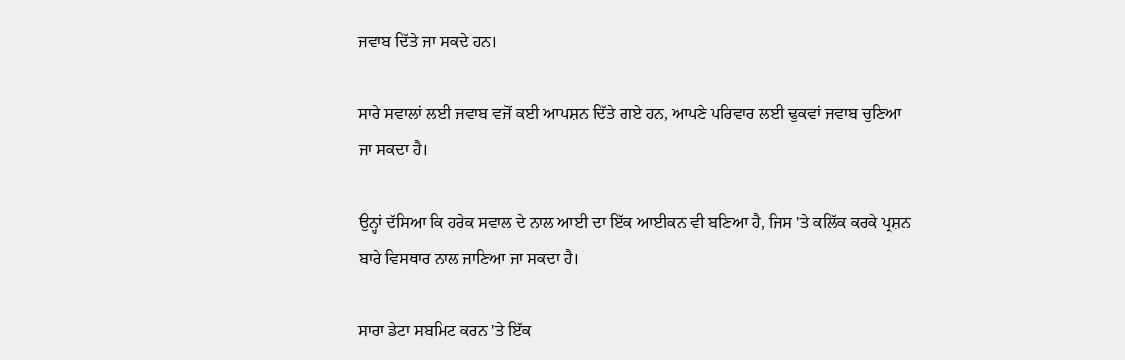ਜਵਾਬ ਦਿੱਤੇ ਜਾ ਸਕਦੇ ਹਨ।

ਸਾਰੇ ਸਵਾਲਾਂ ਲਈ ਜਵਾਬ ਵਜੋਂ ਕਈ ਆਪਸ਼ਨ ਦਿੱਤੇ ਗਏ ਹਨ, ਆਪਣੇ ਪਰਿਵਾਰ ਲਈ ਢੁਕਵਾਂ ਜਵਾਬ ਚੁਣਿਆ ਜਾ ਸਕਦਾ ਹੈ।

ਉਨ੍ਹਾਂ ਦੱਸਿਆ ਕਿ ਹਰੇਕ ਸਵਾਲ ਦੇ ਨਾਲ ਆਈ ਦਾ ਇੱਕ ਆਈਕਨ ਵੀ ਬਣਿਆ ਹੈ, ਜਿਸ 'ਤੇ ਕਲਿੱਕ ਕਰਕੇ ਪ੍ਰਸ਼ਨ ਬਾਰੇ ਵਿਸਥਾਰ ਨਾਲ ਜਾਣਿਆ ਜਾ ਸਕਦਾ ਹੈ।

ਸਾਰਾ ਡੇਟਾ ਸਬਮਿਟ ਕਰਨ 'ਤੇ ਇੱਕ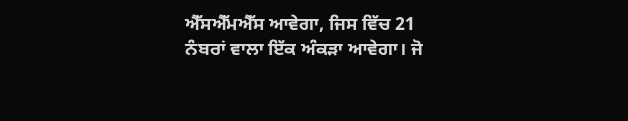ਐੱਸਐੱਮਐੱਸ ਆਵੇਗਾ, ਜਿਸ ਵਿੱਚ 21 ਨੰਬਰਾਂ ਵਾਲਾ ਇੱਕ ਅੰਕੜਾ ਆਵੇਗਾ। ਜੋ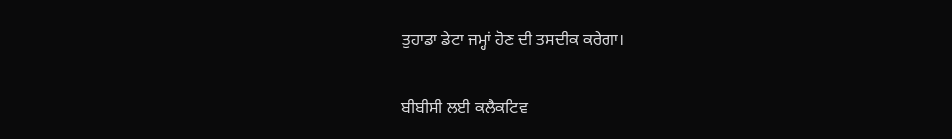ਤੁਹਾਡਾ ਡੇਟਾ ਜਮ੍ਹਾਂ ਹੋਣ ਦੀ ਤਸਦੀਕ ਕਰੇਗਾ।

ਬੀਬੀਸੀ ਲਈ ਕਲੈਕਟਿਵ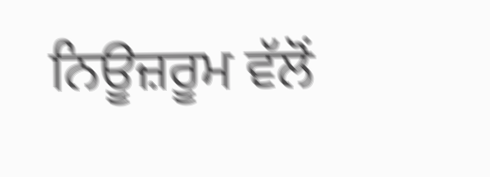ਨਿਊਜ਼ਰੂਮ ਵੱਲੋਂ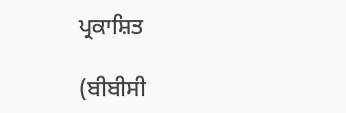ਪ੍ਰਕਾਸ਼ਿਤ

(ਬੀਬੀਸੀ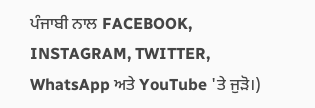ਪੰਜਾਬੀ ਨਾਲ FACEBOOK, INSTAGRAM, TWITTER, WhatsApp ਅਤੇ YouTube 'ਤੇ ਜੁੜੋ।)